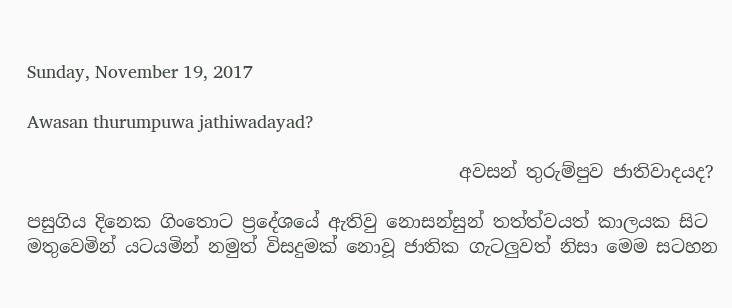Sunday, November 19, 2017

Awasan thurumpuwa jathiwadayad?

                                                අවසන් තුරුම්පුව ජාතිවාදයද?

පසුගිය දිනෙක ගිංතොට ප්‍රදේශයේ ඇතිවු නොසන්සුන් තත්ත්වයත් කාලයක සිට මතුවෙමින් යටයමින් නමුත් විසදුමක් නොවූ ජාතික ගැටලුවත් නිසා මෙම සටහන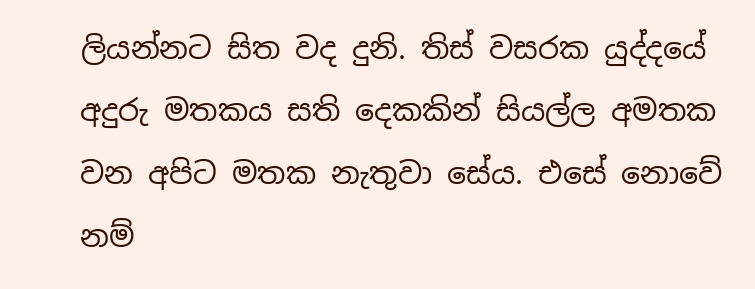ලියන්නට සිත වද දුනි. තිස් වසරක යුද්දයේ අදුරු මතකය සති දෙකකින් සියල්ල අමතක වන අපිට මතක නැතුවා සේය. එසේ නොවේ නම්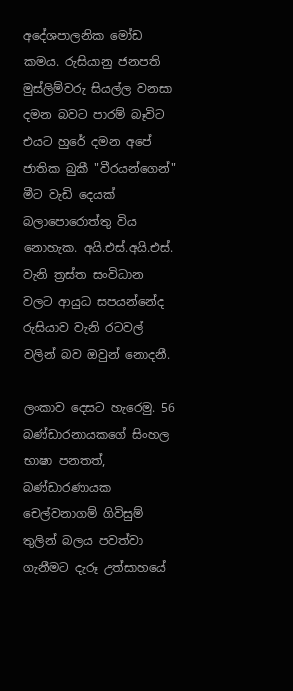අදේශපාලනික මෝඩ කමය. රුසියානු ජනපති මුස්ලිම්වරු සියල්ල වනසා දමන බවට පාරම් බෑවිට එයට හුරේ දමන අපේ ජාතික බුකී "වීරයන්ගෙන්" මීට වැඩි දෙයක් බලාපොරොත්තු විය නොහැක. අයි.එස්.අයි.එස්. වැනි ත්‍රස්ත සංවිධාන වලට ආයුධ සපයන්නේද රුසියාව වැනි රටවල් වලින් බව ඔවුන් නොදනී.

ලංකාව දෙසට හැරෙමු. 56 බණ්ඩාරනායකගේ සිංහල භාෂා පනතත්, බණ්ඩාරණායක චෙල්වනාගම් ගිවිසුම් තුලින් බලය පවත්වා ගැනීමට දැරූ උත්සාහයේ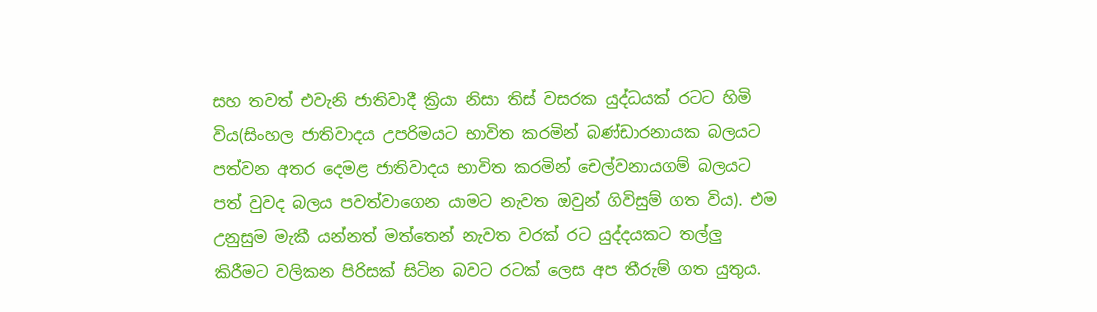සහ තවත් එවැනි ජාතිවාදී ක්‍රියා නිසා තිස් වසරක යුද්ධයක් රටට හිමි විය(සිංහල ජාතිවාදය උපරිමයට භාවිත කරමින් බණ්ඩාරනායක බලයට පත්වන අතර දෙමළ ජාතිවාදය භාවිත කරමින් චෙල්වනායගම් බලයට පත් වුවද බලය පවත්වාගෙන යාමට නැවත ඔවුන් ගිවිසුම් ගත විය). එම උනුසුම මැකී යන්නත් මත්තෙන් නැවත වරක් රට යුද්දයකට තල්ලු කිරීමට වලිකන පිරිසක් සිටින බවට රටක් ලෙස අප තීරුම් ගත යුතුය.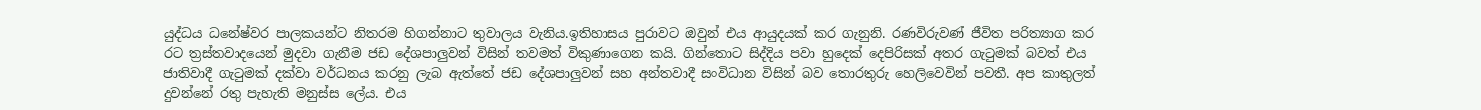යුද්ධය ධනේෂ්වර පාලකයන්ට නිතරම හිගන්නාට තුවාලය වැනිය.ඉතිහාසය පුරාවට ඔවුන් එය ආයුදයක් කර ගැනුනි. රණවිරුවණ් ජීවිත පරිත්‍යාග කර රට ත්‍රස්තවාදයෙන් මුදවා ගැනීම ජඩ දේශපාලුවන් විසින් තවමත් විකුණාගෙන කයි. ගින්තොට සිද්දිය පවා හුදෙක් දෙපිරිසක් අතර ගැටුමක් බවත් එය ජාතිවාදී ගැටුමක් දක්වා වර්ධනය කරනු ලැබ ඇත්තේ ජඩ දේශපාලුවන් සහ අන්තවාදී සංවිධාන විසින් බව තොරතුරු හෙලිවෙවින් පවතී. අප කාතුලත් දුවන්නේ රතු පැහැති මනුස්ස ලේය. එය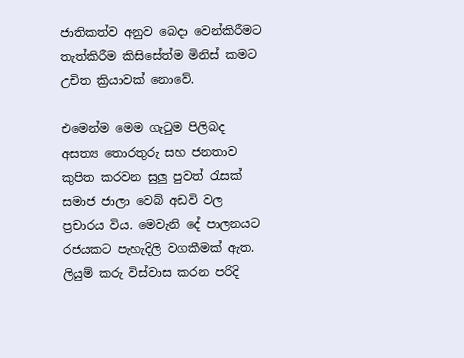ජාතිකත්ව අනුව බෙදා වෙන්කිරීමට තැත්කිරීම කිසිසේත්ම මිනිස් කමට උචිත ක්‍රියාවක් නොවේ.

එමෙන්ම මෙම ගැටුම පිලිබද අසත්‍ය තොරතුරු සහ ජනතාව කුපිත කරවන සුලු පුවත් රැසක් සමාජ ජාලා වෙබ් අඩවි වල ප්‍රචාරය විය. මෙවැනි දේ පාලනයට රජයකට පැහැදිලි වගකීමක් ඇත. ලියුම් කරු විස්වාස කරන පරිදි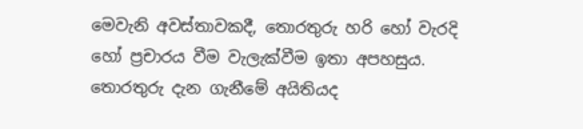මෙවැනි අවස්තාවකදී, තොරතුරු හරි හෝ වැරදි හෝ ප්‍රචාරය වීම වැලැක්වීම ඉතා අපහසුය. තොරතුරු දැන ගැනීමේ අයිතියද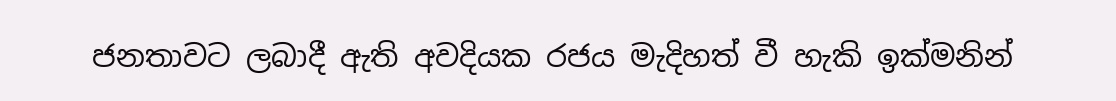ජනතාවට ලබාදී ඇති අවදියක රජය මැදිහත් වී හැකි ඉක්මනින්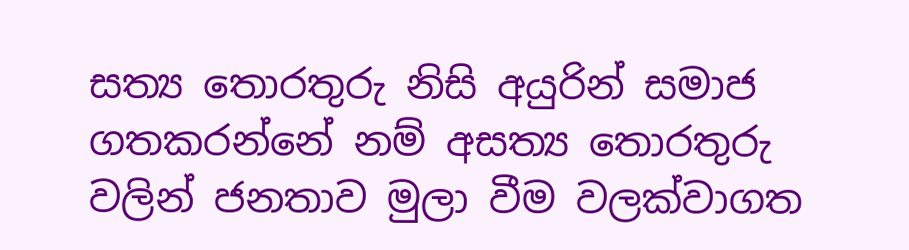සත්‍ය තොරතුරු නිසි අයුරින් සමාජ ගතකරන්නේ නම් අසත්‍ය තොරතුරු වලින් ජනතාව මුලා වීම වලක්වාගත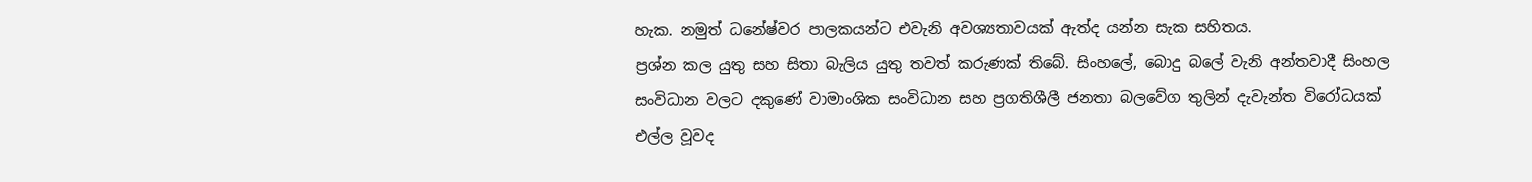හැක. නමුත් ධනේෂ්වර පාලකයන්ට එවැනි අවශ්‍යතාවයක් ඇත්ද යන්න සැක සහිතය.
ප්‍රශ්න කල යුතු සහ සිතා බැලිය යුතු තවත් කරුණක් තිබේ. සිංහලේ, බොදු බලේ වැනි අන්තවාදී සිංහල සංවිධාන වලට දකුණේ වාමාංශික සංවිධාන සහ ප්‍රගතිශීලී ජනතා බලවේග තුලින් දැවැන්ත විරෝධයක් එල්ල වූවද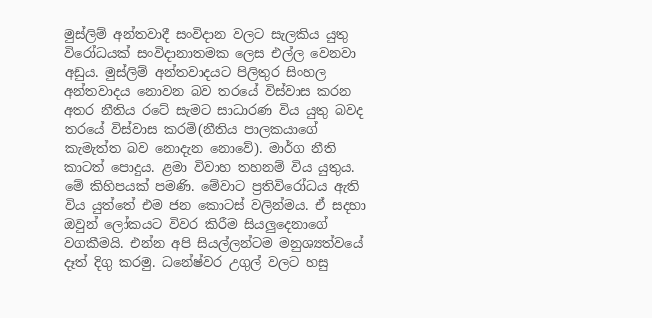මුස්ලිම් අන්තවාදී සංවිදාන වලට සැලකිය යුතු විරෝධයක් සංවිදානාතමක ලෙස එල්ල වෙනවා අඩුය. මුස්ලිම් අන්තවාදයට පිලිතුර සිංහල අන්තවාදය නොවන බව තරයේ විස්වාස කරන අතර නීතිය රටේ සැමට සාධාරණ විය යුතු බවද තරයේ විස්වාස කරමි(නීතිය පාලකයාගේ කැමැත්ත බව නොදැන නොවේ). මාර්ග නීති කාටත් පොදුය. ළමා විවාහ තහනම් විය යුතුය. මේ කිහිපයක් පමණි. මේවාට ප්‍රතිවිරෝධය ඇති විය යුත්තේ එම ජන කොටස් වලින්මය. ඒ සදහා ඔවුන් ලෝකයට විවර කිරීම සියලුදෙනාගේ වගකීමයි. එන්න අපි සියල්ලන්ටම මනුශ්‍යත්වයේ දෑත් දිගු කරමු. ධනේෂ්වර උගුල් වලට හසු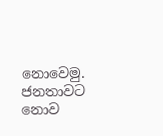නොවෙමු. ජනතාවට නොව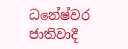ධනේෂ්වර ජාතිවාදී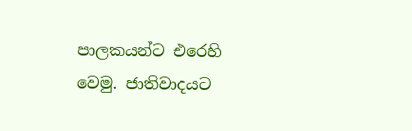පාලකයන්ට එරෙහි වෙමු. ජාතිවාදයට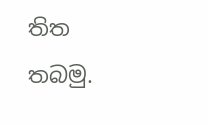තිත තබමු.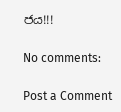ජය!!!

No comments:

Post a Comment